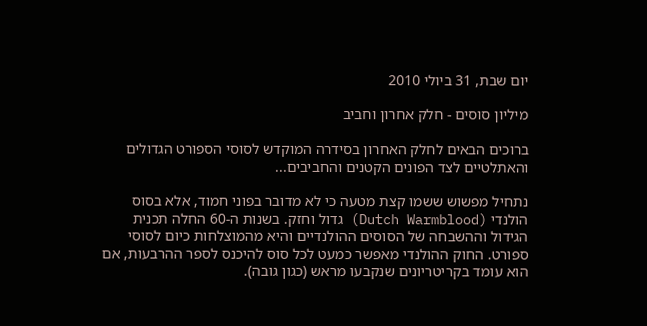יום שבת, 31 ביולי 2010

מיליון סוסים - חלק אחרון וחביב

ברוכים הבאים לחלק האחרון בסידרה המוקדש לסוסי הספורט הגדולים והאתלטיים לצד הפונים הקטנים והחביבים...

נתחיל מפשוש ששמו קצת מטעה כי לא מדובר בפוני חמוד, אלא בסוס הולנדי (Dutch Warmblood) גדול וחזק. בשנות ה-60 החלה תכנית הגידול וההשבחה של הסוסים ההולנדיים והיא מהמוצלחות כיום לסוסי ספורט. החוק ההולנדי מאפשר כמעט לכל סוס להיכנס לספר ההרבעות, אם הוא עומד בקריטריונים שנקבעו מראש (כגון גובה).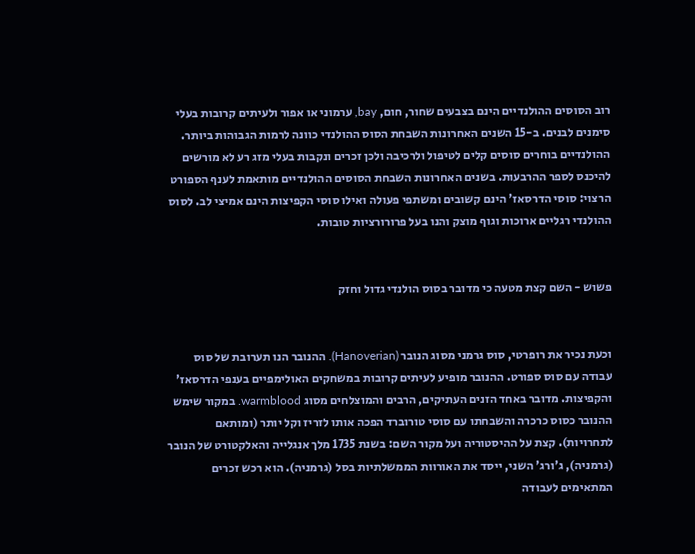רוב הסוסים ההולנדיים הינם בצבעים שחור, חום, bay, ערמוני או אפור ולעיתים קרובות בעלי סימנים לבנים. ב-15 השנים האחרונות השבחת הסוס ההולנדי כוונה לרמות הגבוהות ביותר. ההולנדיים בוחרים סוסים קלים לטיפול ולרכיבה ולכן זכרים ונקבות בעלי מזג רע לא מורשים להיכנס לספר ההרבעות. בשנים האחרונות השבחת הסוסים ההולנדיים מותאמת לענף הספורט הרצוי: סוסי הדרסאז' הינם קשובים ומשתפי פעולה ואילו סוסי הקפיצות הינם אמיצי לב. לסוס ההולנדי רגליים ארוכות וגוף מוצק והנו בעל פרורורציות טובות.


פשוש - השם קצת מטעה כי מדובר בסוס הולנדי גדול וחזק


וכעת נכיר את רופרטי, סוס גרמני מסוג הנובר (Hanoverian). ההנובר הנו תערובת של סוס עבודה עם סוס ספורט. ההנובר מופיע לעיתים קרובות במשחקים האולימפיים בענפי הדרסאז' והקפיצות. מדובר באחד הזנים העתיקים, הרבים והמוצלחים מסוג warmblood. במקור שימש ההנובר כסוס כרכרה והשבחתו עם סוסי טורוברד הפכה אותו לזריז וקל יותר (ומותאם לתחרויות). קצת על ההיסטוריה ועל מקור השם: בשנת 1735 מלך אנגלייה והאלקטורט של הנובר (גרמניה), ג'ורג' השני, ייסד את האורוות הממשלתיות בסל (גרמניה). הוא רכש זכרים המתאימים לעבודה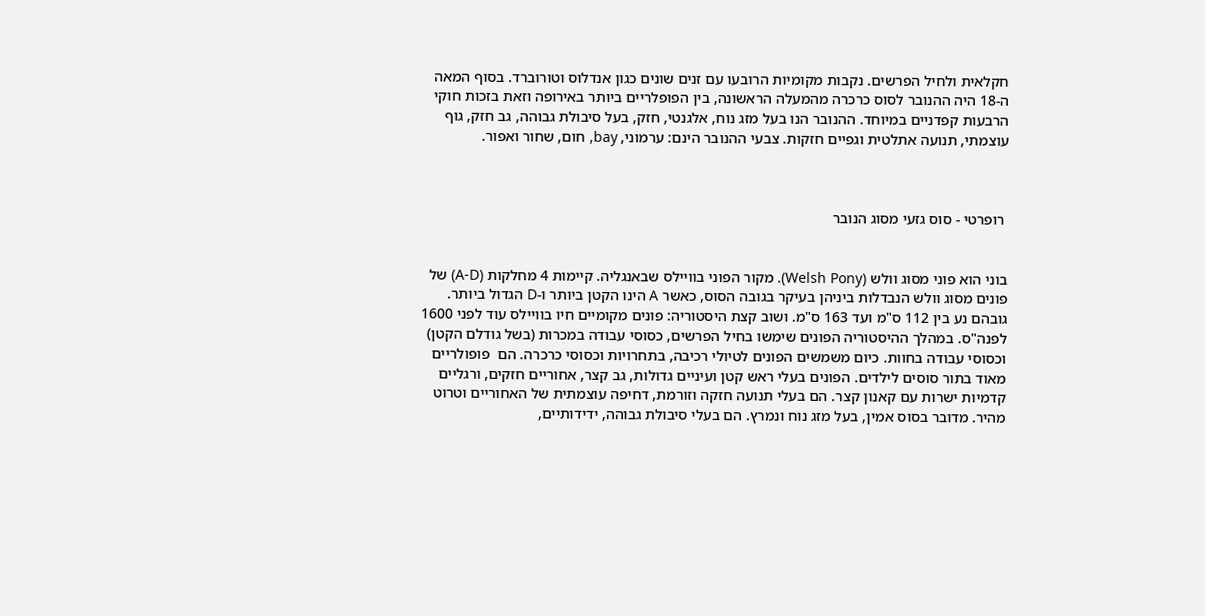חקלאית ולחיל הפרשים. נקבות מקומיות הרובעו עם זנים שונים כגון אנדלוס וטורוברד. בסוף המאה ה-18 היה ההנובר לסוס כרכרה מהמעלה הראשונה, בין הפופלריים ביותר באירופה וזאת בזכות חוקי הרבעות קפדניים במיוחד. ההנובר הנו בעל מזג נוח, אלגנטי, חזק, בעל סיבולת גבוהה, גב חזק, גוף עוצמתי, תנועה אתלטית וגפיים חזקות. צבעי ההנובר הינם: ערמוני, bay, חום, שחור ואפור.



 רופרטי - סוס גזעי מסוג הנובר


בוני הוא פוני מסוג וולש (Welsh Pony). מקור הפוני בוויילס שבאנגליה. קיימות 4 מחלקות (A-D) של פונים מסוג וולש הנבדלות ביניהן בעיקר בגובה הסוס, כאשר A הינו הקטן ביותר ו-D הגדול ביותר. גובהם נע בין 112 ס"מ ועד 163 ס"מ. ושוב קצת היסטוריה: פונים מקומיים חיו בוויילס עוד לפני 1600 לפנה"ס. במהלך ההיסטוריה הפונים שימשו בחיל הפרשים, כסוסי עבודה במכרות (בשל גודלם הקטן) וכסוסי עבודה בחוות. כיום משמשים הפונים לטיולי רכיבה, בתחרויות וכסוסי כרכרה. הם  פופולריים מאוד בתור סוסים לילדים. הפונים בעלי ראש קטן ועיניים גדולות, גב קצר, אחוריים חזקים, ורגליים קדמיות ישרות עם קאנון קצר. הם בעלי תנועה חזקה וזורמת, דחיפה עוצמתית של האחוריים וטרוט מהיר. מדובר בסוס אמין, בעל מזג נוח ונמרץ. הם בעלי סיבולת גבוהה, ידידותיים,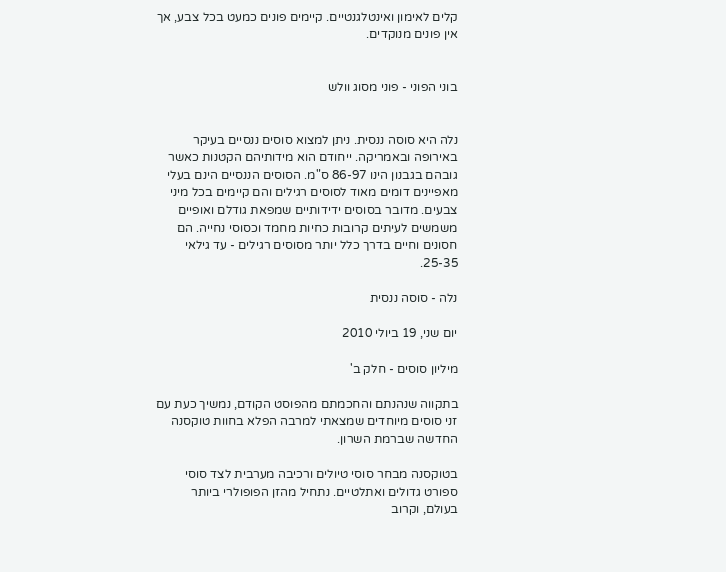קלים לאימון ואינטלגנטיים. קיימים פונים כמעט בכל צבע, אך אין פונים מנוקדים.


בוני הפוני - פוני מסוג וולש


נלה היא סוסה ננסית. ניתן למצוא סוסים ננסיים בעיקר באירופה ובאמריקה. ייחודם הוא מידותיהם הקטנות כאשר גובהם בגבנון הינו 86-97 ס"מ. הסוסים הננסיים הינם בעלי מאפיינים דומים מאוד לסוסים רגילים והם קיימים בכל מיני צבעים. מדובר בסוסים ידידותיים שמפאת גודלם ואופיים משמשים לעיתים קרובות כחיות מחמד וכסוסי נחייה. הם חסונים וחיים בדרך כלל יותר מסוסים רגילים - עד גילאי 25-35.

נלה - סוסה ננסית

יום שני, 19 ביולי 2010

מיליון סוסים - חלק ב'

בתקווה שנהנתם והחכמתם מהפוסט הקודם, נמשיך כעת עם זני סוסים מיוחדים שמצאתי למרבה הפלא בחוות טוקסנה החדשה שברמת השרון.

בטוקסנה מבחר סוסי טיולים ורכיבה מערבית לצד סוסי ספורט גדולים ואתלטיים. נתחיל מהזן הפופולרי ביותר בעולם, וקרוב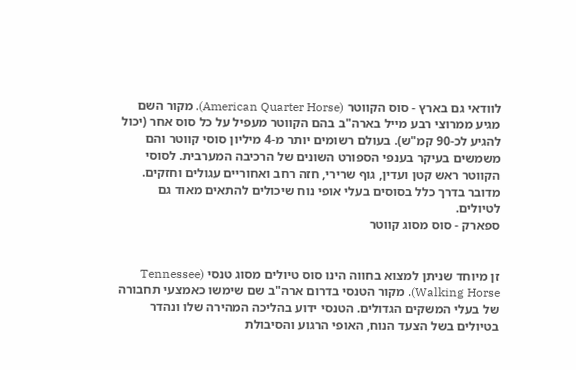לוודאי גם בארץ - סוס הקווטר (American Quarter Horse). מקור השם מגיע ממרוצי רבע מייל בארה"ב בהם הקווטר מעפיל על כל סוס אחר (יכול להגיע לכ-90 קמ"ש). בעולם רשומים יותר מ-4 מיליון סוסי קווטר והם משמשים בעיקר בענפי הספורט השונים של הרכיבה המערבית. לסוסי הקווטר ראש קטן ועדין, גוף שרירי, חזה רחב ואחוריים עגולים וחזקים. מדובר בדרך כלל בסוסים בעלי אופי נוח שיכולים להתאים מאוד גם לטיולים.
ספארק - סוס מסוג קווטר


זן מיוחד שניתן למצוא בחווה הינו סוס טיולים מסוג טנסי (Tennessee Walking Horse). מקור הטנסי בדרום ארה"ב שם שימשו כאמצעי תחבורה של בעלי המשקים הגדולים. הטנסי ידוע בהליכה המהירה שלו ונהדר בטיולים בשל הצעד הנוח, האופי הרגוע והסיבולת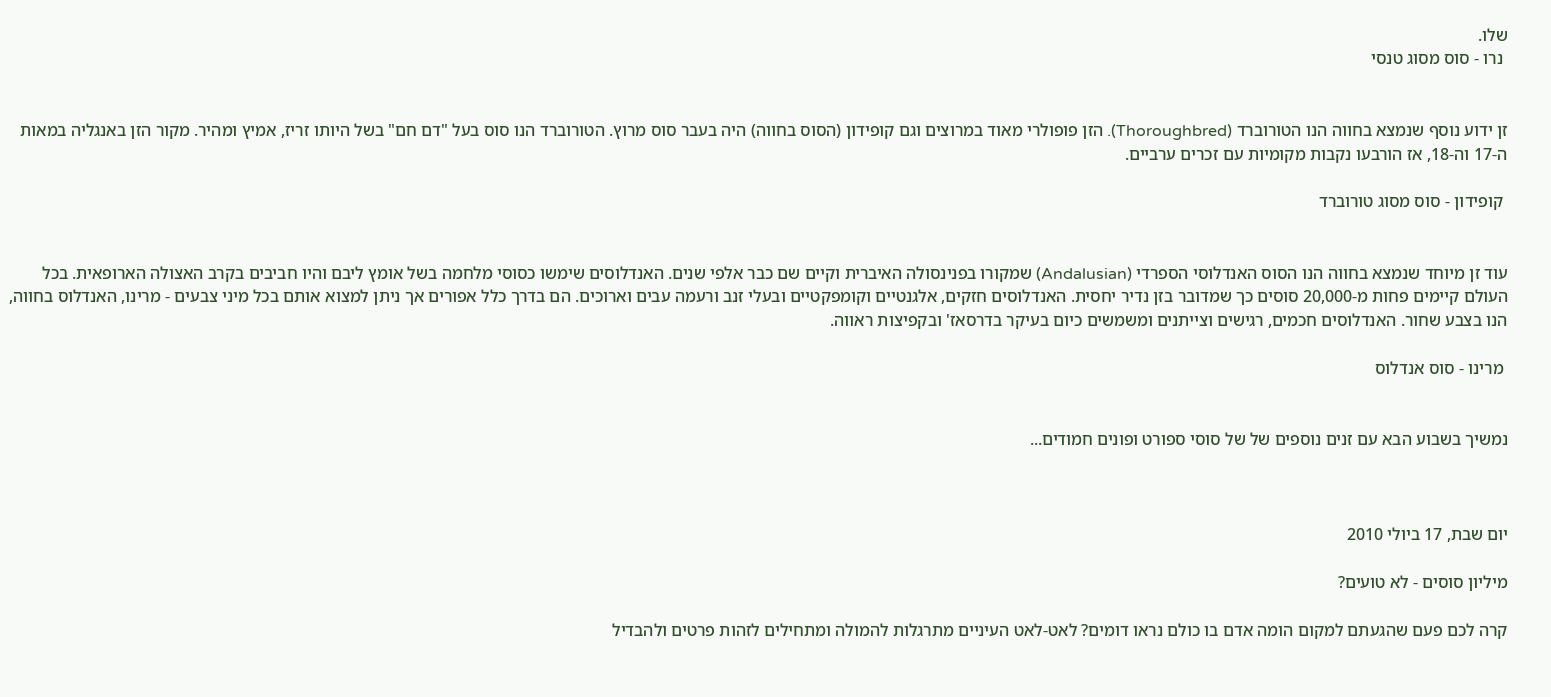שלו.
 נרו - סוס מסוג טנסי


זן ידוע נוסף שנמצא בחווה הנו הטורוברד (Thoroughbred). הזן פופולרי מאוד במרוצים וגם קופידון (הסוס בחווה) היה בעבר סוס מרוץ. הטורוברד הנו סוס בעל "דם חם" בשל היותו זריז, אמיץ ומהיר. מקור הזן באנגליה במאות ה-17 וה-18, אז הורבעו נקבות מקומיות עם זכרים ערביים.

 קופידון - סוס מסוג טורוברד


עוד זן מיוחד שנמצא בחווה הנו הסוס האנדלוסי הספרדי (Andalusian) שמקורו בפנינסולה האיברית וקיים שם כבר אלפי שנים. האנדלוסים שימשו כסוסי מלחמה בשל אומץ ליבם והיו חביבים בקרב האצולה הארופאית. בכל העולם קיימים פחות מ-20,000 סוסים כך שמדובר בזן נדיר יחסית. האנדלוסים חזקים, אלגנטיים וקומפקטיים ובעלי זנב ורעמה עבים וארוכים. הם בדרך כלל אפורים אך ניתן למצוא אותם בכל מיני צבעים - מרינו, האנדלוס בחווה, הנו בצבע שחור. האנדלוסים חכמים, רגישים וצייתנים ומשמשים כיום בעיקר בדרסאז' ובקפיצות ראווה.

 מרינו - סוס אנדלוס


נמשיך בשבוע הבא עם זנים נוספים של של סוסי ספורט ופונים חמודים...



יום שבת, 17 ביולי 2010

מיליון סוסים - לא טועים?

קרה לכם פעם שהגעתם למקום הומה אדם בו כולם נראו דומים? לאט-לאט העיניים מתרגלות להמולה ומתחילים לזהות פרטים ולהבדיל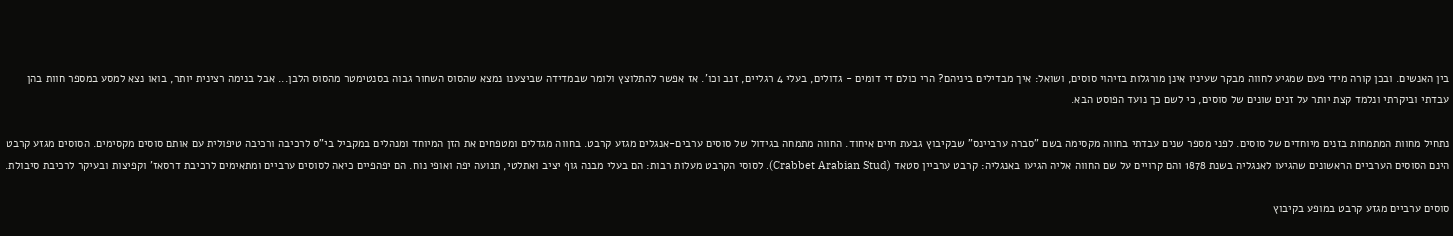בין האנשים. ובכן קורה מידי פעם שמגיע לחווה מבקר שעיניו אינן מורגלות בזיהוי סוסים, ושואל: איך מבדילים ביניהם? הרי כולם די דומים - גדולים, בעלי 4 רגליים, זנב וכו'. אז אפשר להתלוצץ ולומר שבמדידה שביצענו נמצא שהסוס השחור גבוה בסנטימטר מהסוס הלבן... אבל בנימה רצינית יותר, בואו נצא למסע במספר חוות בהן עבדתי וביקרתי ונלמד קצת יותר על זנים שונים של סוסים, כי לשם כך נועד הפוסט הבא.

נתחיל מחוות המתמחות בזנים מיוחדים של סוסים. לפני מספר שנים עבדתי בחווה מקסימה בשם "סברה ערביינס" שבקיבוץ גבעת חיים איחוד. החווה מתמחה בגידול של סוסים ערבים-אנגלים מגזע קרבט. בחווה מגדלים ומטפחים את הזן המיוחד ומנהלים במקביל בי"ס לרכיבה ורכיבה טיפולית עם אותם סוסים מקסימים. הסוסים מגזע קרבט הינם הסוסים הערביים הראשונים שהגיעו לאנגליה בשנת 1878 והם קרויים על שם החווה אליה הגיעו באנגליה: קרבט ערביין סטאד (Crabbet Arabian Stud). לסוסי הקרבט מעלות רבות: הם בעלי מבנה גוף יציב ואתלטי, תנועה יפה ואופי נוח. הם יפהפיים כיאה לסוסים ערביים ומתאימים לרכיבת דרסאז' וקפיצות ובעיקר לרכיבת סיבולת.

סוסים ערביים מגזע קרבט במופע בקיבוץ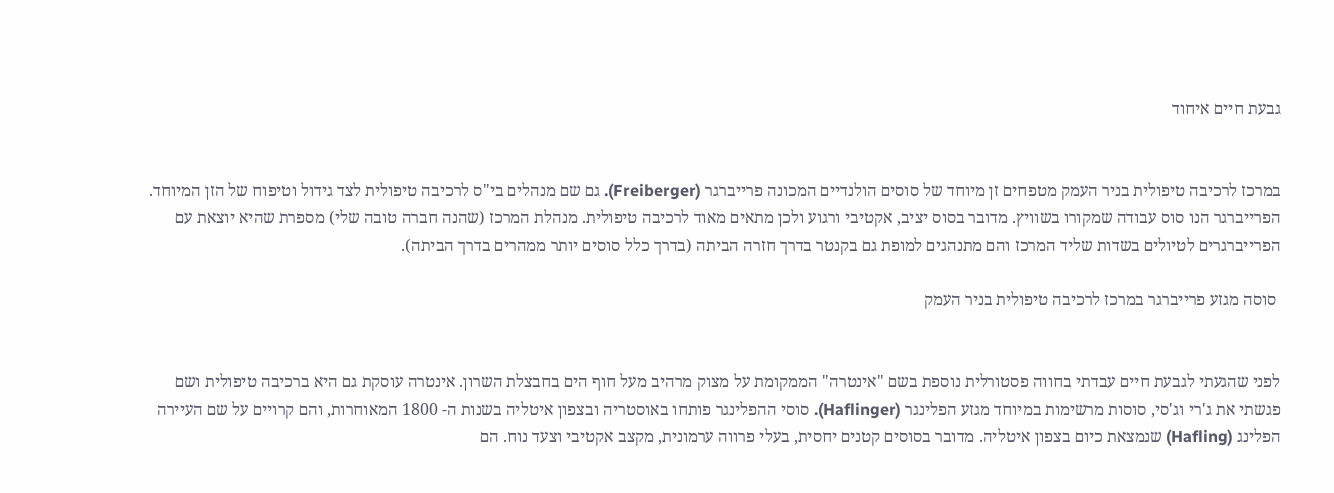גבעת חיים איחוד


במרכז לרכיבה טיפולית בניר העמק מטפחים זן מיוחד של סוסים הולנדיים המכונה פרייברגר (Freiberger). גם שם מנהלים בי"ס לרכיבה טיפולית לצד גידול וטיפוח של הזן המיוחד. הפרייברגר הנו סוס עבודה שמקורו בשוויץ. מדובר בסוס יציב, אקטיבי ורגוע ולכן מתאים מאוד לרכיבה טיפולית. מנהלת המרכז (שהנה חברה טובה שלי) מספרת שהיא יוצאת עם הפרייברגרים לטיולים בשדות שליד המרכז והם מתנהגים למופת גם בקנטר בדרך חזרה הביתה (בדרך כלל סוסים יותר ממהרים בדרך הביתה).

 סוסה מגזע פרייברגר במרכז לרכיבה טיפולית בניר העמק


לפני שהגעתי לגבעת חיים עבדתי בחווה פסטורלית נוספת בשם "אינטרה" הממקומת על מצוק מרהיב מעל חוף הים בחבצלת השרון. אינטרה עוסקת גם היא ברכיבה טיפולית ושם פגשתי את ג'רי וג'סי, סוסות מרשימות במיוחד מגזע הפלינגר (Haflinger). סוסי ההפלינגר פותחו באוסטריה ובצפון איטליה בשנות ה- 1800 המאוחרות, והם קרויים על שם העיירה הפלינג (Hafling) שנמצאת כיום בצפון איטליה. מדובר בסוסים קטנים יחסית, בעלי פרווה ערמונית, מקצב אקטיבי וצעד נוח. הם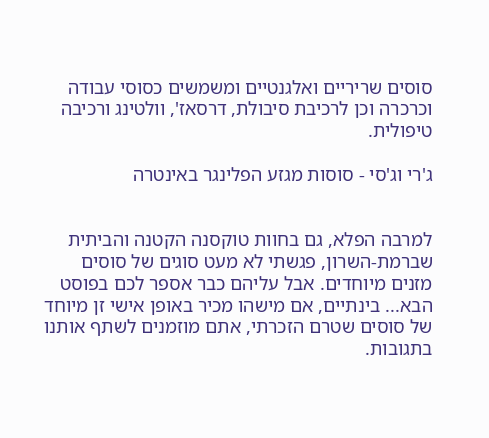סוסים שריריים ואלגנטיים ומשמשים כסוסי עבודה וכרכרה וכן לרכיבת סיבולת, דרסאז', וולטינג ורכיבה טיפולית.

ג'רי וג'סי - סוסות מגזע הפלינגר באינטרה


למרבה הפלא, גם בחוות טוקסנה הקטנה והביתית שברמת-השרון, פגשתי לא מעט סוגים של סוסים מזנים מיוחדים. אבל עליהם כבר אספר לכם בפוסט הבא... בינתיים, אם מישהו מכיר באופן אישי זן מיוחד של סוסים שטרם הזכרתי, אתם מוזמנים לשתף אותנו בתגובות.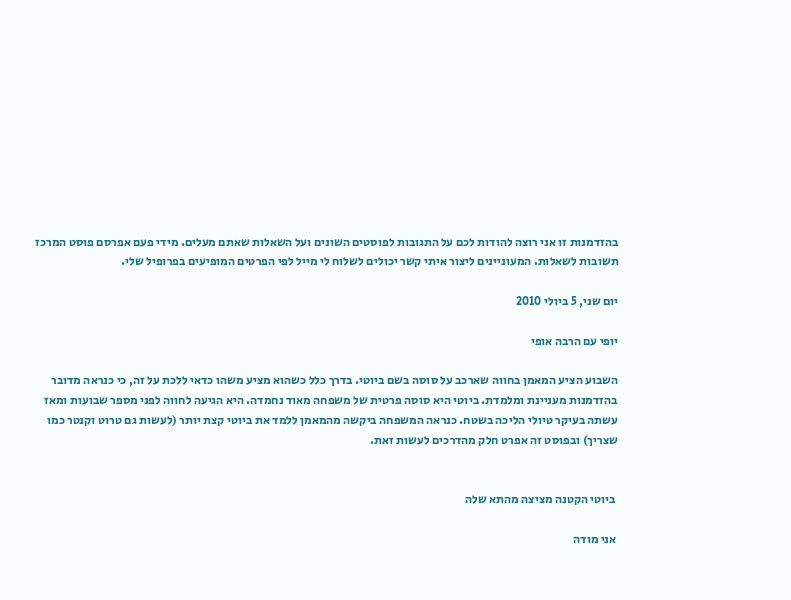בהזדמנות זו אני רוצה להודות לכם על התגובות לפוסטים השונים ועל השאלות שאתם מעלים. מידי פעם אפרסם פוסט המרכז תשובות לשאלות. המעוניינים ליצור איתי קשר יכולים לשלוח לי מייל לפי הפרטים המופיעים בפרופיל שלי.

יום שני, 5 ביולי 2010

יופי עם הרבה אופי

השבוע הציע המאמן בחווה שארכב על סוסה בשם ביוטי. בדרך כלל כשהוא מציע משהו כדאי ללכת על זה, כי כנראה מדובר בהזדמנות מעניינת ומלמדת. ביוטי היא סוסה פרטית של משפחה מאוד נחמדה. היא הגיעה לחווה לפני מספר שבועות ומאז עשתה בעיקר טיולי הליכה בשטח. כנראה המשפחה ביקשה מהמאמן ללמד את ביוטי קצת יותר (לעשות גם טרוט וקנטר כמו שצריך) ובפוסט זה אפרט חלק מהדרכים לעשות זאת.


 ביוטי הקטנה מציצה מהתא שלה

 אני מודה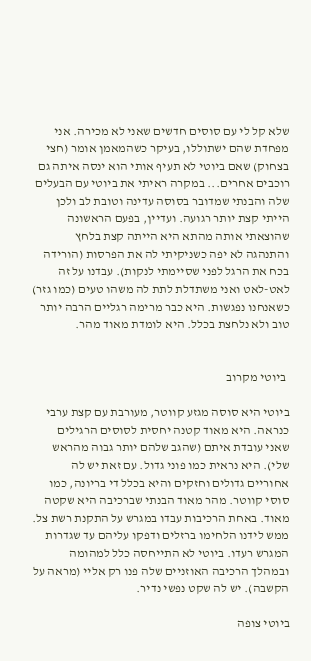שלא קל לי עם סוסים חדשים שאני לא מכירה. אני מפחדת שהם ישתוללו, בעיקר כשהמאמן אומר (חצי בצחוק) שאם ביוטי לא תעיף אותי הוא ינסה איתה גם רוכבים אחרים... במקרה ראיתי את ביוטי עם הבעלים שלה והבנתי שמדובר בסוסה עדינה וטובת לב ולכן הייתי קצת יותר רגועה. ועדיין, בפעם הראשונה שהוצאתי אותה מהתא היא הייתה קצת בלחץ והתנהגה לא יפה כשניקיתי לה את הפרסות (הורידה בכח את הרגל לפני שסיימתי לנקות). עבדנו על זה לאט-לאט ואני משתדלת לתת לה משהו טעים (כמו גזר) כשאנחנו נפגשות. היא כבר מרימה רגליים הרבה יותר טוב ולא נלחצת בכלל. היא לומדת מאוד מהר.


 ביוטי מקרוב

ביוטי היא סוסה מגזע קווטר, מעורבת עם קצת ערבי כנראה. היא מאוד קטנה יחסית לסוסים הרגילים שאני עובדת איתם (שהגב שלהם יותר גבוה מהראש שלי). היא נראית כמו פוני גדול. עם זאת יש לה אחוריים גדולים וחזקים והיא בכלל די בריונה, כמו סוסי קווטר. מהר מאוד הבנתי שברכיבה היא שקטה מאוד. באחת הרכיבות עבדו במגרש על התקנת רשת צל. ממש לידנו הלחימו ברזלים ודפקו עליהם עד שגדרות המגרש רעדו. ביוטי לא התייחסה כלל למהומה ובמהלך הרכיבה האוזניים שלה פנו רק אליי (מראה על הקשבה). יש לה שקט נפשי נדיר.

ביוטי צופה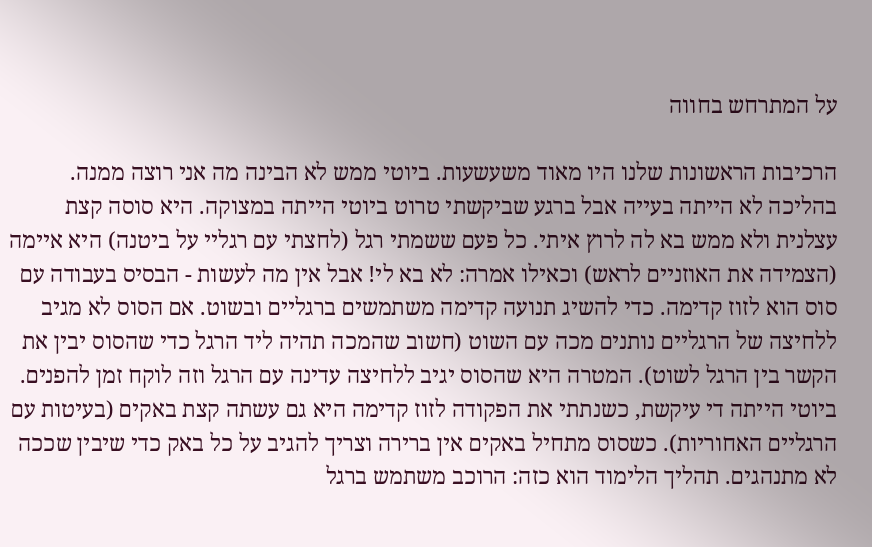על המתרחש בחווה

הרכיבות הראשונות שלנו היו מאוד משעשעות. ביוטי ממש לא הבינה מה אני רוצה ממנה. בהליכה לא הייתה בעייה אבל ברגע שביקשתי טרוט ביוטי הייתה במצוקה. היא סוסה קצת עצלנית ולא ממש בא לה לרוץ איתי. כל פעם ששמתי רגל (לחצתי עם רגליי על ביטנה) היא איימה (הצמידה את האוזניים לראש) וכאילו אמרה: לא בא לי! אבל אין מה לעשות - הבסיס בעבודה עם סוס הוא לזוז קדימה. כדי להשיג תנועה קדימה משתמשים ברגליים ובשוט. אם הסוס לא מגיב ללחיצה של הרגליים נותנים מכה עם השוט (חשוב שהמכה תהיה ליד הרגל כדי שהסוס יבין את הקשר בין הרגל לשוט). המטרה היא שהסוס יגיב ללחיצה עדינה עם הרגל וזה לוקח זמן להפנים. ביוטי הייתה די עיקשת, כשנתתי את הפקודה לזוז קדימה היא גם עשתה קצת באקים (בעיטות עם הרגליים האחוריות). כשסוס מתחיל באקים אין ברירה וצריך להגיב על כל באק כדי שיבין שככה לא מתנהגים. תהליך הלימוד הוא כזה: הרוכב משתמש ברגל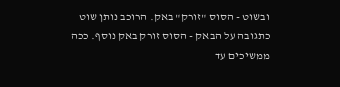ובשוט - הסוס "זורק" באק. הרוכב נותן שוט כתגובה על הבאק - הסוס זורק באק נוסף. ככה ממשיכים עד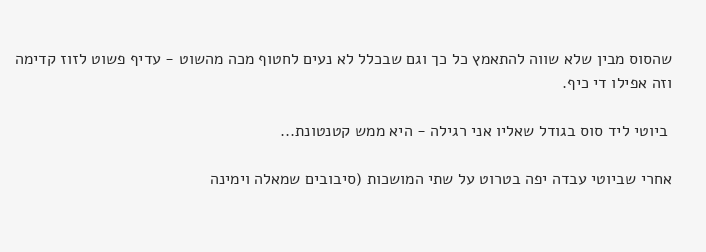שהסוס מבין שלא שווה להתאמץ כל כך וגם שבכלל לא נעים לחטוף מכה מהשוט - עדיף פשוט לזוז קדימה וזה אפילו די כיף.

 ביוטי ליד סוס בגודל שאליו אני רגילה - היא ממש קטנטונת...

אחרי שביוטי עבדה יפה בטרוט על שתי המושכות (סיבובים שמאלה וימינה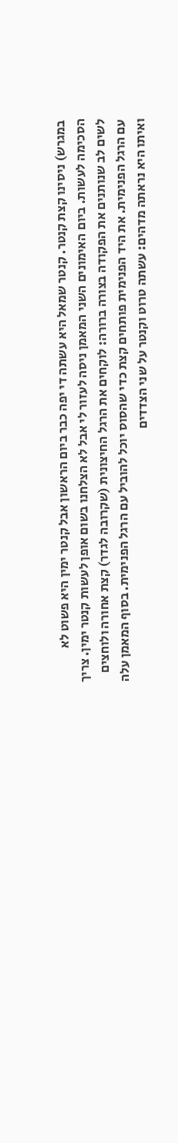במגרש) ניסינו קצת קנטר. קנטר שמאל היא עשתה די יפה כבר ביום הראשון אבל קנטר ימין היא פשוט לא הסכימה לעשות. ביום האימונים השני המאמן ניסה לעזור לי אבל לא הצלחנו בשום אופן לעשות קנטר ימין. צריך לשים לב שנותנים את הפקודה בצורה ברורה: לוקחים את הרגל החיצונית (שקרובה לגדר) קצת אחורה ולוחצים עם הרגל הפנימית. את היד הפנימית פותחים קצת כדי שהסוס יוכל להוביל עם הרגל הפנימית. בסוף המאמן עלה ואיתו היא נראתה מדהים: עשתה טרוט וקנטר על שני הצדדים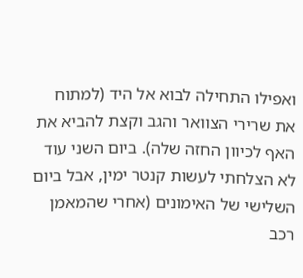ואפילו התחילה לבוא אל היד (למתוח את שרירי הצוואר והגב וקצת להביא את האף לכיוון החזה שלה). ביום השני עוד לא הצלחתי לעשות קנטר ימין, אבל ביום השלישי של האימונים (אחרי שהמאמן רכב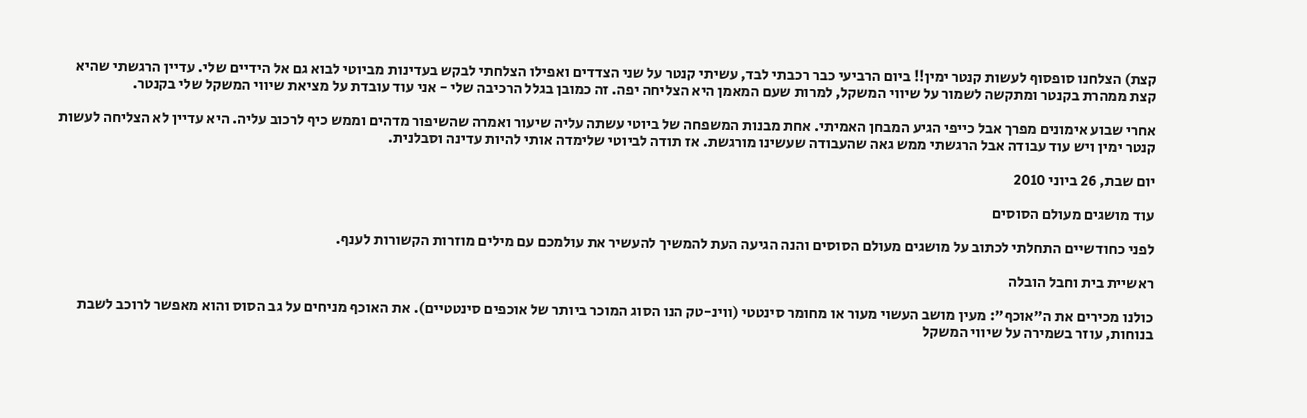קצת) הצלחנו סופסוף לעשות קנטר ימין!! ביום הרביעי כבר רכבתי לבד, עשיתי קנטר על שני הצדדים ואפילו הצלחתי לבקש בעדינות מביוטי לבוא גם אל הידיים שלי. עדיין הרגשתי שהיא קצת ממהרת בקנטר ומתקשה לשמור על שיווי המשקל, למרות שעם המאמן היא הצליחה יפה. זה כמובן בגלל הרכיבה שלי - אני עוד עובדת על מציאת שיווי המשקל שלי בקנטר.

אחרי שבוע אימונים מפרך אבל כייפי הגיע המבחן האמיתי. אחת מבנות המשפחה של ביוטי עשתה עליה שיעור ואמרה שהשיפור מדהים וממש כיף לרכוב עליה. היא עדיין לא הצליחה לעשות קנטר ימין ויש עוד עבודה אבל הרגשתי ממש גאה שהעבודה שעשינו מורגשת. אז תודה לביוטי שלימדה אותי להיות עדינה וסבלנית.

יום שבת, 26 ביוני 2010

עוד מושגים מעולם הסוסים

לפני כחודשיים התחלתי לכתוב על מושגים מעולם הסוסים והנה הגיעה העת להמשיך להעשיר את עולמכם עם מילים מוזרות הקשורות לענף.

ראשיית בית וחבל הובלה

כולנו מכירים את ה"אוכף": מעין מושב העשוי מעור או מחומר סינטטי (ווינ-טק הנו הסוג המוכר ביותר של אוכפים סינטטיים). את האוכף מניחים על גב הסוס והוא מאפשר לרוכב לשבת בנוחות, עוזר בשמירה על שיווי המשקל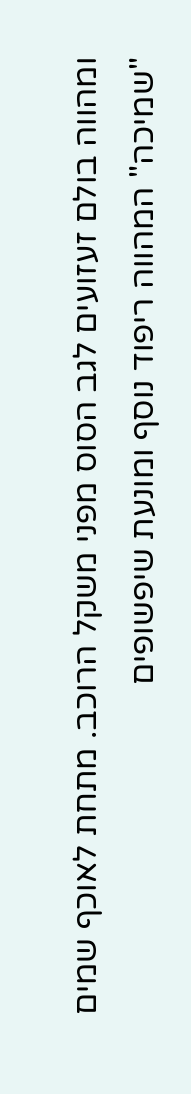ומהווה בולם זעזועים לגב הסוס מפני משקל הרוכב. מתחת לאוכף שמים "שמיכה" המהווה ריפוד נוסף ומונעת שיפשופים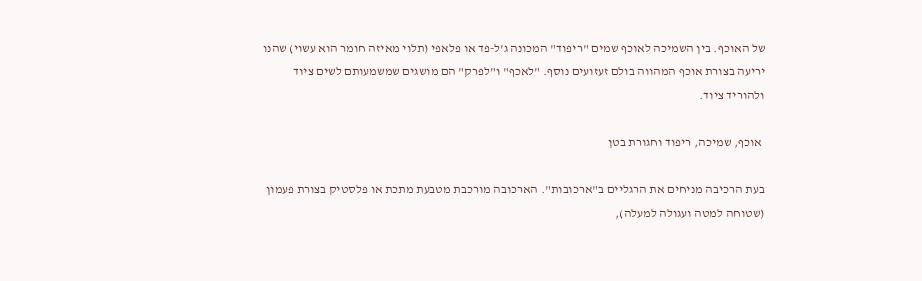של האוכף. בין השמיכה לאוכף שמים "ריפוד" המכונה ג'ל-פד או פלאפי (תלוי מאיזה חומר הוא עשוי) שהנו יריעה בצורת אוכף המהווה בולם זעזועים נוסף. "לאכף" ו"לפרק" הם מושגים שמשמעותם לשים ציוד ולהוריד ציוד.

 אוכף, שמיכה, ריפוד וחגורת בטן

בעת הרכיבה מניחים את הרגליים ב"ארכובות". הארכובה מורכבת מטבעת מתכת או פלסטיק בצורת פעמון (שטוחה למטה ועגולה למעלה),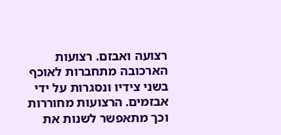רצועה ואבזם. רצועות הארכובה מתחברות לאוכף בשני צידיו ונסגרות על ידי אבזמים. הרצועות מחוררות וכך מתאפשר לשנות את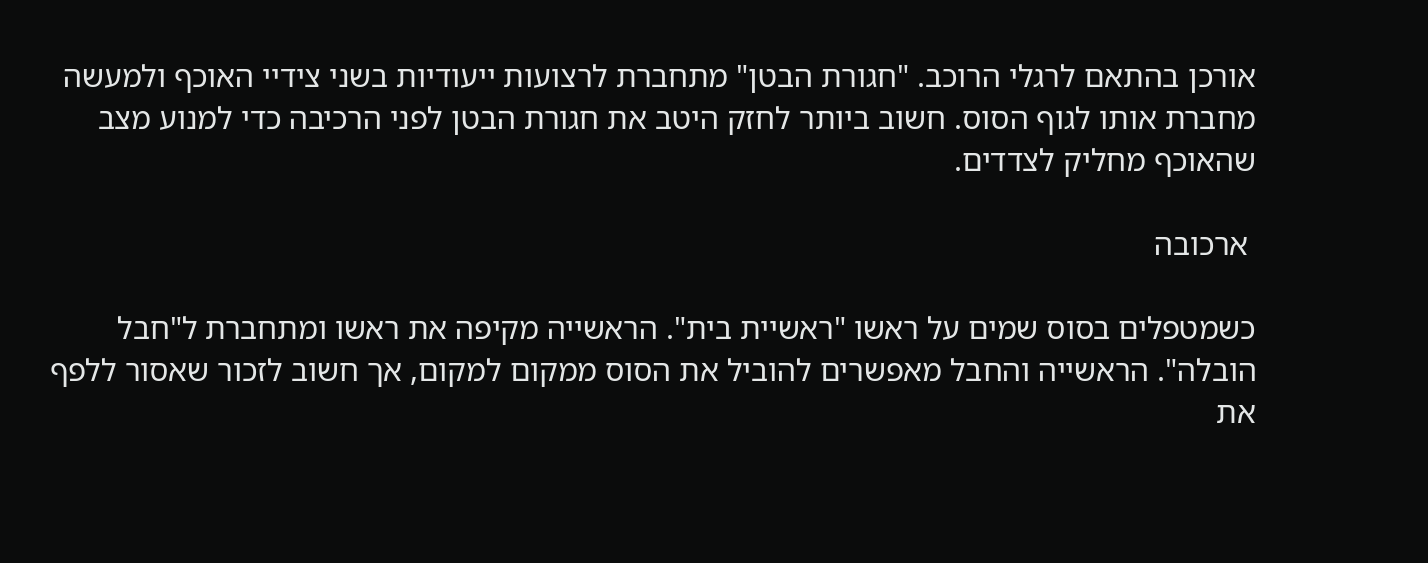אורכן בהתאם לרגלי הרוכב. "חגורת הבטן" מתחברת לרצועות ייעודיות בשני צידיי האוכף ולמעשה מחברת אותו לגוף הסוס. חשוב ביותר לחזק היטב את חגורת הבטן לפני הרכיבה כדי למנוע מצב שהאוכף מחליק לצדדים.

 ארכובה

כשמטפלים בסוס שמים על ראשו "ראשיית בית". הראשייה מקיפה את ראשו ומתחברת ל"חבל הובלה". הראשייה והחבל מאפשרים להוביל את הסוס ממקום למקום, אך חשוב לזכור שאסור ללפף את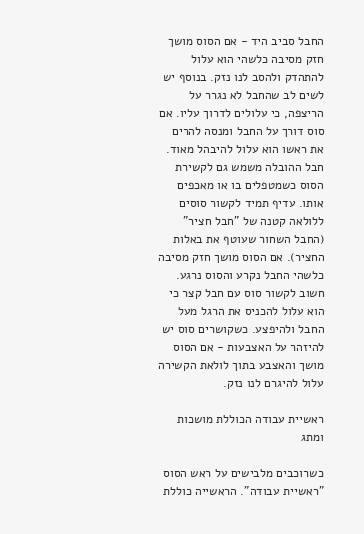החבל סביב היד - אם הסוס מושך חזק מסיבה כלשהי הוא עלול להתהדק ולהסב לנו נזק. בנוסף יש לשים לב שהחבל לא נגרר על הריצפה, כי עלולים לדרוך עליו. אם סוס דורך על החבל ומנסה להרים את ראשו הוא עלול להיבהל מאוד. חבל ההובלה משמש גם לקשירת הסוס כשמטפלים בו או מאכפים אותו. עדיף תמיד לקשור סוסים ללולאה קטנה של "חבל חציר" (החבל השחור שעוטף את באלות החציר). אם הסוס מושך חזק מסיבה כלשהי החבל נקרע והסוס נרגע. חשוב לקשור סוס עם חבל קצר כי הוא עלול להכניס את הרגל מעל החבל ולהיפצע. כשקושרים סוס יש להיזהר על האצבעות - אם הסוס מושך והאצבע בתוך לולאת הקשירה עלול להיגרם לנו נזק.

ראשיית עבודה הכוללת מושכות ומתג

כשרוכבים מלבישים על ראש הסוס "ראשיית עבודה". הראשייה כוללת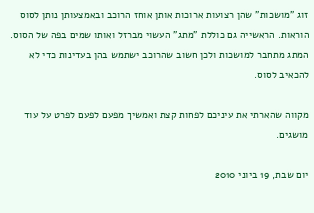זוג "מושכות" שהן רצועות ארוכות אותן אוחז הרוכב ובאמצעותן נותן לסוס הוראות. הראשייה גם כוללת "מתג" העשוי מברזל ואותו שמים בפה של הסוס. המתג מתחבר למושכות ולכן חשוב שהרוכב ישתמש בהן בעדינות כדי לא להכאיב לסוס.

מקווה שהארתי את עיניכם לפחות קצת ואמשיך מפעם לפעם לפרט על עוד מושגים.

יום שבת, 19 ביוני 2010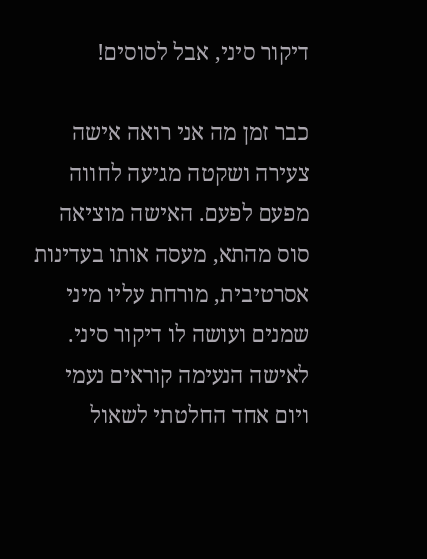דיקור סיני, אבל לסוסים!

כבר זמן מה אני רואה אישה צעירה ושקטה מגיעה לחווה מפעם לפעם. האישה מוציאה סוס מהתא, מעסה אותו בעדינות אסרטיבית, מורחת עליו מיני שמנים ועושה לו דיקור סיני. לאישה הנעימה קוראים נעמי ויום אחד החלטתי לשאול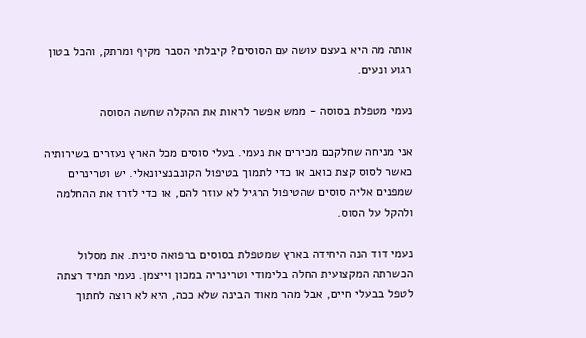אותה מה היא בעצם עושה עם הסוסים? קיבלתי הסבר מקיף ומרתק, והכל בטון רגוע ונעים.

נעמי מטפלת בסוסה - ממש אפשר לראות את ההקלה שחשה הסוסה

אני מניחה שחלקכם מכירים את נעמי. בעלי סוסים מכל הארץ נעזרים בשירותיה כאשר לסוס קצת כואב או כדי לתמוך בטיפול הקונבנציונאלי. יש וטרינרים שמפנים אליה סוסים שהטיפול הרגיל לא עוזר להם, או כדי לזרז את ההחלמה ולהקל על הסוס.

נעמי דוד הנה היחידה בארץ שמטפלת בסוסים ברפואה סינית. את מסלול הכשרתה המקצועית החלה בלימודי וטרינריה במכון וייצמן. נעמי תמיד רצתה לטפל בבעלי חיים, אבל מהר מאוד הבינה שלא ככה, היא לא רוצה לחתוך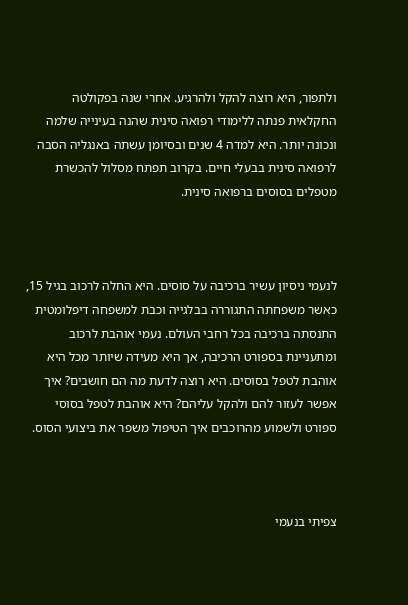ולתפור, היא רוצה להקל ולהרגיע. אחרי שנה בפקולטה החקלאית פנתה ללימודי רפואה סינית שהנה בעינייה שלמה ונכונה יותר. היא למדה 4 שנים ובסיומן עשתה באנגליה הסבה לרפואה סינית בבעלי חיים. בקרוב תפתח מסלול להכשרת מטפלים בסוסים ברפואה סינית.



לנעמי ניסיון עשיר ברכיבה על סוסים. היא החלה לרכוב בגיל 15, כאשר משפחתה התגוררה בבלגייה וכבת למשפחה דיפלומטית התנסתה ברכיבה בכל רחבי העולם. נעמי אוהבת לרכוב ומתעניינת בספורט הרכיבה, אך היא מעידה שיותר מכל היא אוהבת לטפל בסוסים. היא רוצה לדעת מה הם חושבים? איך אפשר לעזור להם ולהקל עליהם? היא אוהבת לטפל בסוסי ספורט ולשמוע מהרוכבים איך הטיפול משפר את ביצועי הסוס.



צפיתי בנעמי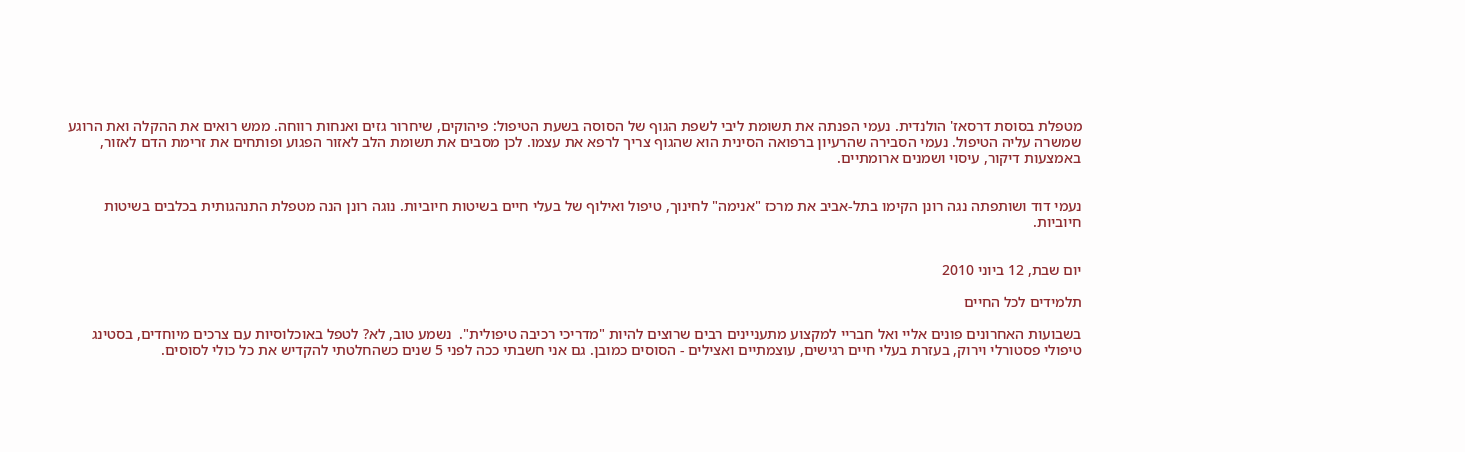מטפלת בסוסת דרסאז' הולנדית. נעמי הפנתה את תשומת ליבי לשפת הגוף של הסוסה בשעת הטיפול: פיהוקים, שיחרור גזים ואנחות רווחה. ממש רואים את ההקלה ואת הרוגע שמשרה עליה הטיפול. נעמי הסבירה שהרעיון ברפואה הסינית הוא שהגוף צריך לרפא את עצמו. לכן מסבים את תשומת הלב לאזור הפגוע ופותחים את זרימת הדם לאזור, באמצעות דיקור, עיסוי ושמנים ארומתיים.


נעמי דוד ושותפתה נגה רונן הקימו בתל-אביב את מרכז "אנימה" לחינוך, טיפול ואילוף של בעלי חיים בשיטות חיוביות. נוגה רונן הנה מטפלת התנהגותית בכלבים בשיטות חיוביות.


יום שבת, 12 ביוני 2010

תלמידים לכל החיים

בשבועות האחרונים פונים אליי ואל חבריי למקצוע מתעניינים רבים שרוצים להיות "מדריכי רכיבה טיפולית".  נשמע טוב, לא? לטפל באוכלוסיות עם צרכים מיוחדים, בסטינג טיפולי פסטורלי וירוק, בעזרת בעלי חיים רגישים, עוצמתיים ואצילים - הסוסים כמובן. גם אני חשבתי ככה לפני 5 שנים כשהחלטתי להקדיש את כל כולי לסוסים.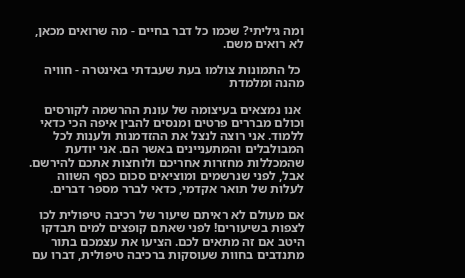ומה גיליתי? שכמו כל דבר בחיים - מה שרואים מכאן, לא רואים משם.

 כל התמונות צולמו בעת שעבדתי באינטרה - חוויה מהנה ומלמדת

 אנו נמצאים בעיצומה של עונת ההרשמה לקורסים וכולם מבררים פרטים ומנסים להבין איפה הכי כדאי ללמוד. אני רוצה לנצל את ההזדמנות ולענות לכל המבולבלים והמתעניינים באשר הם. אני יודעת שהמכללות מחזרות אחריכם ולוחצות אתכם להירשם. אבל, לפני שנרשמים ומוציאים סכום כסף השווה לעלות של תואר אקדמי, כדאי לברר מספר דברים.

אם מעולם לא ראיתם שיעור של רכיבה טיפולית לכו לצפות בשיעורים! לפני שאתם קופצים למים תבדקו היטב אם זה מתאים לכם. הציעו את עצמכם בתור מתנדבים בחוות שעוסקות ברכיבה טיפולית, דברו עם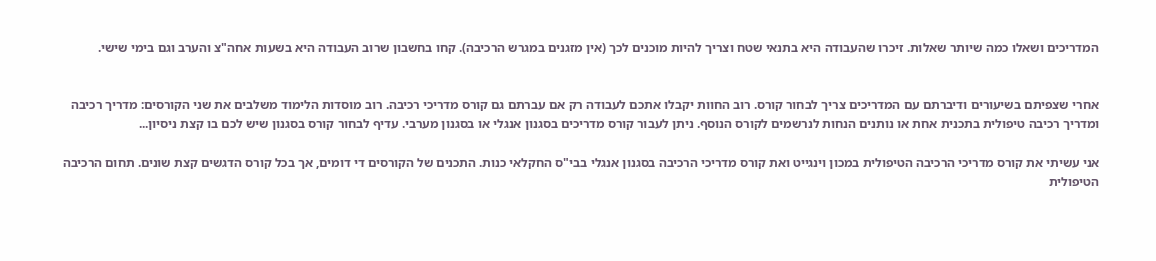המדריכים ושאלו כמה שיותר שאלות. זיכרו שהעבודה היא בתנאי שטח וצריך להיות מוכנים לכך (אין מזגנים במגרש הרכיבה). קחו בחשבון שרוב העבודה היא בשעות אחה"צ והערב וגם בימי שישי.


אחרי שצפיתם בשיעורים ודיברתם עם המדריכים צריך לבחור קורס. רוב החוות יקבלו אתכם לעבודה רק אם עברתם גם קורס מדריכי רכיבה. רוב מוסדות הלימוד משלבים את שני הקורסים: מדריך רכיבה ומדריך רכיבה טיפולית בתכנית אחת או נותנים הנחות לנרשמים לקורס הנוסף. ניתן לעבור קורס מדריכים בסגנון אנגלי או בסגנון מערבי. עדיף לבחור קורס בסגנון שיש לכם בו קצת ניסיון...

אני עשיתי את קורס מדריכי הרכיבה הטיפולית במכון וינגייט ואת קורס מדריכי הרכיבה בסגנון אנגלי בבי"ס החקלאי כנות. התכנים של הקורסים די דומים, אך בכל קורס הדגשים קצת שונים. תחום הרכיבה הטיפולית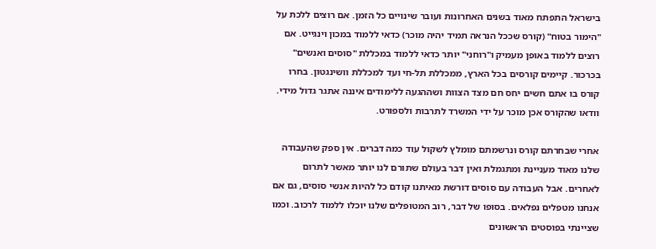בישראל התפתח מאוד בשנים האחרונות ועובר שינויים כל הזמן. אם רוצים ללכת על "הימור בטוח" (קורס שככל הנראה תמיד יהיה מוכר) כדאי ללמוד במכון וינגייט. אם רוצים ללמוד באופן מעמיק ו"רוחני" יותר כדאי ללמוד במכללת "סוסים ואנשים" בכרכור. קיימים קורסים בכל הארץ, ממכללת תל-חי ועד למכללת וושינגטון. בחרו קורס בו אתם חשים יחס חם מצד הצוות ושההגעה ללימודים איננה אתגר גדול מידי. וודאו שהקורס אכן מוכר על ידי המשרד לתרבות ולספורט.

אחרי שבחרתם קורס ונרשמתם מומלץ לשקול עוד כמה דברים. אין ספק שהעבודה שלנו מאוד מעניינת ומתגמלת ואין דבר בעולם שתורם לנו יותר מאשר לתרום לאחרים. אבל העבודה עם סוסים דורשת מאיתנו קודם כל להיות אנשי סוסים, גם אם אנחנו מטפלים נפלאים. בסופו של דבר, רוב המטופלים שלנו יוכלו ללמוד לרכוב. וכמו שציינתי בפוסטים הראשונים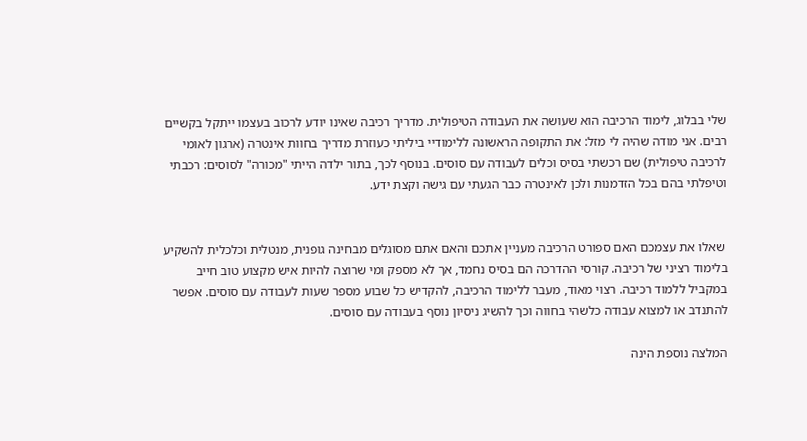שלי בבלוג, לימוד הרכיבה הוא שעושה את העבודה הטיפולית. מדריך רכיבה שאינו יודע לרכוב בעצמו ייתקל בקשיים רבים. אני מודה שהיה לי מזל: את התקופה הראשונה ללימודיי ביליתי כעוזרת מדריך בחוות אינטרה (ארגון לאומי לרכיבה טיפולית) שם רכשתי בסיס וכלים לעבודה עם סוסים. בנוסף לכך, בתור ילדה הייתי "מכורה" לסוסים: רכבתי וטיפלתי בהם בכל הזדמנות ולכן לאינטרה כבר הגעתי עם גישה וקצת ידע.


 שאלו את עצמכם האם ספורט הרכיבה מעניין אתכם והאם אתם מסוגלים מבחינה גופנית, מנטלית וכלכלית להשקיע בלימוד רציני של רכיבה. קורסי ההדרכה הם בסיס נחמד, אך לא מספק ומי שרוצה להיות איש מקצוע טוב חייב במקביל ללמוד רכיבה. רצוי מאוד, מעבר ללימוד הרכיבה, להקדיש כל שבוע מספר שעות לעבודה עם סוסים. אפשר להתנדב או למצוא עבודה כלשהי בחווה וכך להשיג ניסיון נוסף בעבודה עם סוסים.

המלצה נוספת הינה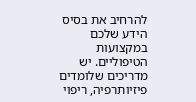להרחיב את בסיס הידע שלכם במקצועות הטיפוליים. יש מדריכים שלומדים פיזיותרפיה, ריפוי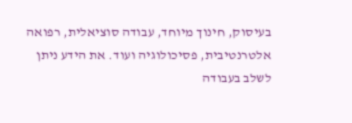בעיסוק, חינוך מיוחד, עבודה סוציאלית, רפואה אלטרנטיבית, פסיכולוגיה ועוד. את הידע ניתן לשלב בעבודה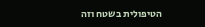הטיפולית בשטח וזה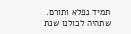תמיד נפלא ותורם.
שתהיה לכולנו שנת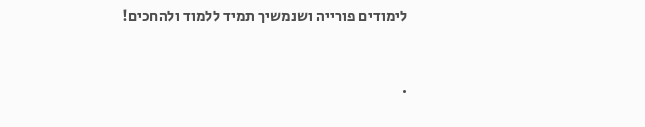לימודים פורייה ושנמשיך תמיד ללמוד ולהחכים!


.